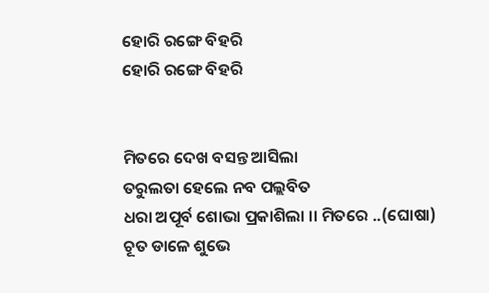ହୋରି ରଙ୍ଗେ ବିହରି
ହୋରି ରଙ୍ଗେ ବିହରି


ମିତରେ ଦେଖ ବସନ୍ତ ଆସିଲା
ତରୁଲତା ହେଲେ ନବ ପଲ୍ଲବିତ
ଧରା ଅପୂର୍ବ ଶୋଭା ପ୍ରକାଶିଲା ।। ମିତରେ ..(ଘୋଷା)
ଚୂତ ଡାଳେ ଶୁଭେ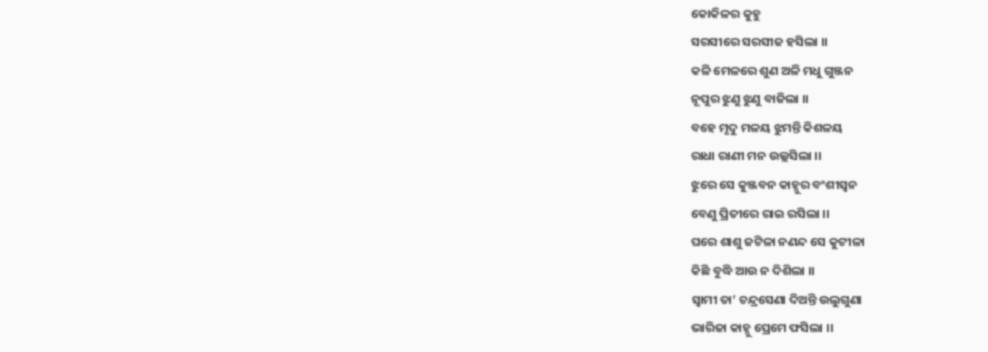କୋକିଳର କୁହୁ
ସରସୀରେ ସରସୀଜ ହସିଲା ।।
କଳି ମେଳରେ ଶୁଣ ଅଳି ମଧୁ ଗୁଞ୍ଜନ
ନୂପୁର ଝୁଣୁ ଝୁଣୁ ବାଜିଲା ।।
ବହେ ମୃଦୁ ମଳୟ ଝୁମନ୍ତି କିଶଳୟ
ରାଧା ରାଣୀ ମନ ଉଲ୍ଲସିଲା ।।
ଝୁରେ ସେ କୁଞ୍ଜବନ କାହ୍ନୁର ବଂଶୀସ୍ୱନ
ବେଣୁ ପ୍ରିତୀରେ ରାଇ ରସିଲା ।।
ଘରେ ଶାଶୁ ଜଟିଳା ନଣନ୍ଦ ସେ କୁଟୀଳା
କିଛି ବୁଦ୍ଧି ଆଉ ନ ଦିଶିଲା ।।
ସ୍ୱାମୀ ତା’ ଚନ୍ଦ୍ରସେଣା ଦିଅନ୍ତି ଉଲୁଗୁଣା
ଭାରିଜା କାହ୍ନୁ ପ୍ରେମେ ଫସିଲା ।।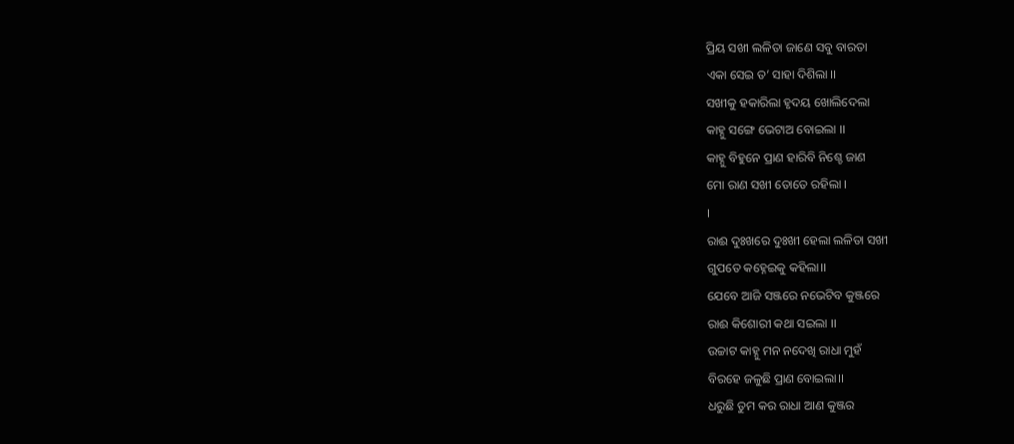ପ୍ରିୟ ସଖୀ ଲଳିତା ଜାଣେ ସବୁ ବାରତା
ଏକା ସେଇ ତ’ ସାହା ଦିଶିଲା ।।
ସଖୀକୁ ହକାରିଲା ହୃଦୟ ଖୋଲିଦେଲା
କାହ୍ନୁ ସଙ୍ଗେ ଭେଟାଅ ବୋଇଲା ।।
କାହ୍ନୁ ବିହୁନେ ପ୍ରାଣ ହାରିବି ନିଶ୍ଚେ ଜାଣ
ମୋ ରାଣ ସଖୀ ତୋତେ ରହିଲା ।
।
ରାଈ ଦୁଃଖରେ ଦୁଃଖୀ ହେଲା ଲଳିତା ସଖୀ
ଗୁପତେ କହ୍ନେଇକୁ କହିଲା।।
ଯେବେ ଆଜି ସଞ୍ଜରେ ନଭେଟିବ କୁଞ୍ଜରେ
ରାଈ କିଶୋରୀ କଥା ସଇଲା ।।
ଉଚ୍ଚାଟ କାହ୍ନୁ ମନ ନଦେଖି ରାଧା ମୁହଁ
ବିରହେ ଜଳୁଛି ପ୍ରାଣ ବୋଇଲା।।
ଧରୁଛି ତୁମ କର ରାଧା ଆଣ କୁଞ୍ଜର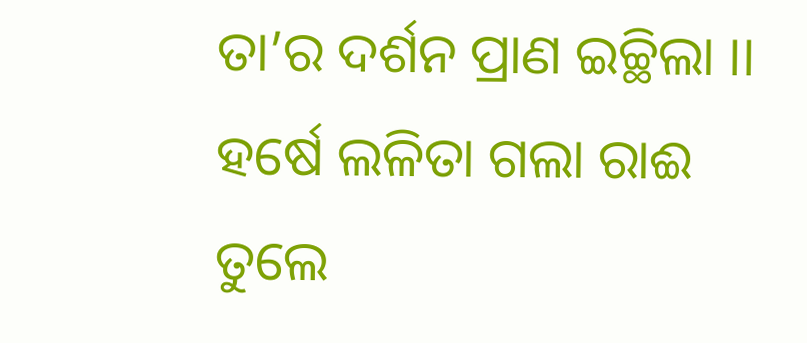ତା’ର ଦର୍ଶନ ପ୍ରାଣ ଇଚ୍ଛିଲା ।।
ହର୍ଷେ ଲଳିତା ଗଲା ରାଈ ତୁଲେ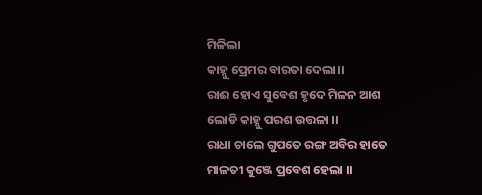ମିଳିଲା
କାହ୍ନୁ ପ୍ରେମର ବାରତା ଦେଲା।।
ରାଈ ହୋଏ ସୁବେଶ ହୃଦେ ମିଳନ ଆଶ
ଲୋଡି କାହ୍ନୁ ପରଶ ଉତ୍ତଳା ।।
ରାଧା ଚାଲେ ଗୁପତେ ରଙ୍ଗ ଅବିର ହାତେ
ମାଳତୀ କୁଞ୍ଜେ ପ୍ରବେଶ ହେଲା ।।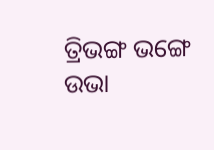ତ୍ରିଭଙ୍ଗ ଭଙ୍ଗେ ଉଭା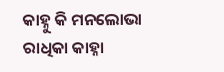କାହ୍ନୁ କି ମନଲୋଭା
ରାଧିକା କାହ୍ନା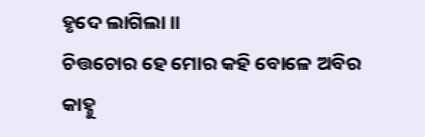ହୃଦେ ଲାଗିଲା ।।
ଚିତ୍ତଚୋର ହେ ମୋର କହି ବୋଳେ ଅବିର
କାହ୍ନୁ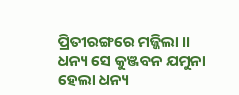ପ୍ରିତୀରଙ୍ଗରେ ମଜ୍ଜିଲା ।।
ଧନ୍ୟ ସେ କୁଞ୍ଜବନ ଯମୁନା ହେଲା ଧନ୍ୟ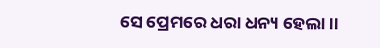ସେ ପ୍ରେମରେ ଧରା ଧନ୍ୟ ହେଲା ।।